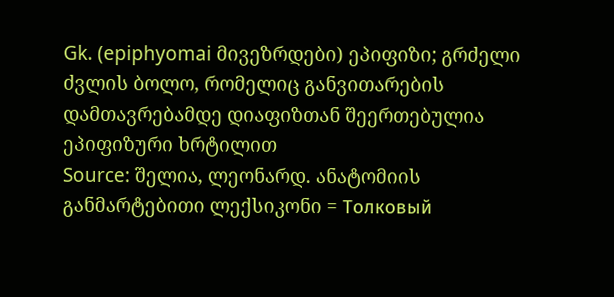Gk. (epiphyomai მივეზრდები) ეპიფიზი; გრძელი ძვლის ბოლო, რომელიც განვითარების დამთავრებამდე დიაფიზთან შეერთებულია ეპიფიზური ხრტილით
Source: შელია, ლეონარდ. ანატომიის განმარტებითი ლექსიკონი = Толковый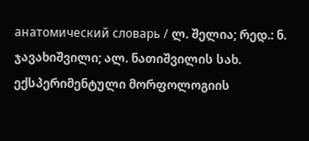анатомический словарь / ლ. შელია; რედ.: ნ. ჯავახიშვილი; ალ. ნათიშვილის სახ. ექსპერიმენტული მორფოლოგიის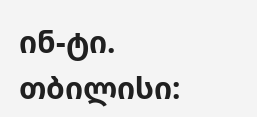ინ-ტი. თბილისი: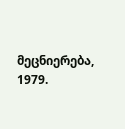მეცნიერება, 1979.